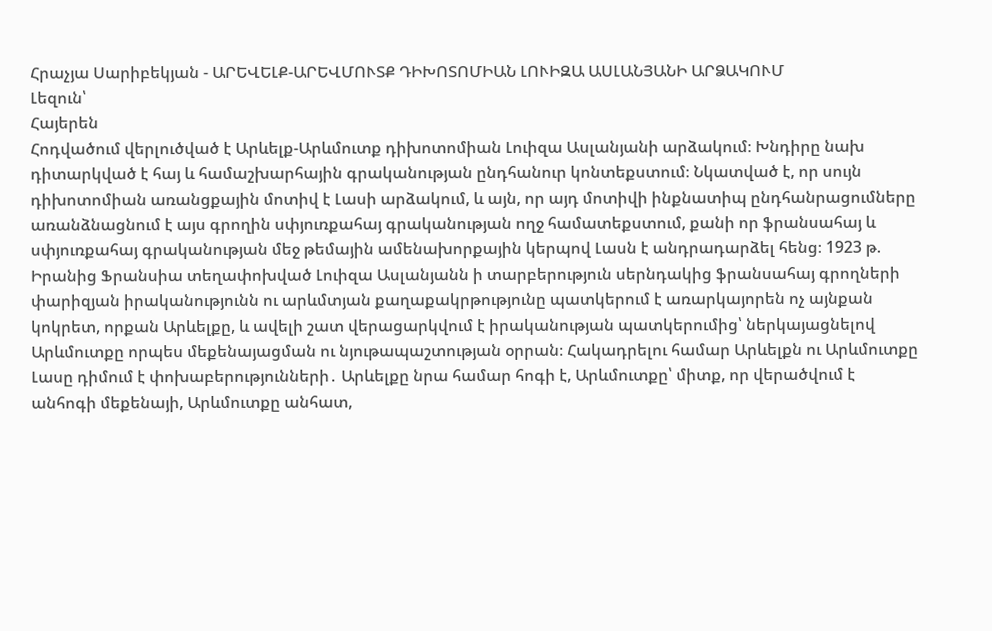Հրաչյա Սարիբեկյան - ԱՐԵՎԵԼՔ-ԱՐԵՎՄՈՒՏՔ ԴԻԽՈՏՈՄԻԱՆ ԼՈՒԻԶԱ ԱՍԼԱՆՅԱՆԻ ԱՐՁԱԿՈՒՄ
Լեզուն՝
Հայերեն
Հոդվածում վերլուծված է Արևելք-Արևմուտք դիխոտոմիան Լուիզա Ասլանյանի արձակում։ Խնդիրը նախ դիտարկված է հայ և համաշխարհային գրականության ընդհանուր կոնտեքստում։ Նկատված է, որ սույն դիխոտոմիան առանցքային մոտիվ է Լասի արձակում, և այն, որ այդ մոտիվի ինքնատիպ ընդհանրացումները առանձնացնում է այս գրողին սփյուռքահայ գրականության ողջ համատեքստում, քանի որ ֆրանսահայ և սփյուռքահայ գրականության մեջ թեմային ամենախորքային կերպով Լասն է անդրադարձել հենց։ 1923 թ. Իրանից Ֆրանսիա տեղափոխված Լուիզա Ասլանյանն ի տարբերություն սերնդակից ֆրանսահայ գրողների փարիզյան իրականությունն ու արևմտյան քաղաքակրթությունը պատկերում է առարկայորեն ոչ այնքան կոկրետ, որքան Արևելքը, և ավելի շատ վերացարկվում է իրականության պատկերումից՝ ներկայացնելով Արևմուտքը որպես մեքենայացման ու նյութապաշտության օրրան։ Հակադրելու համար Արևելքն ու Արևմուտքը Լասը դիմում է փոխաբերությունների․ Արևելքը նրա համար հոգի է, Արևմուտքը՝ միտք, որ վերածվում է անհոգի մեքենայի, Արևմուտքը անհատ,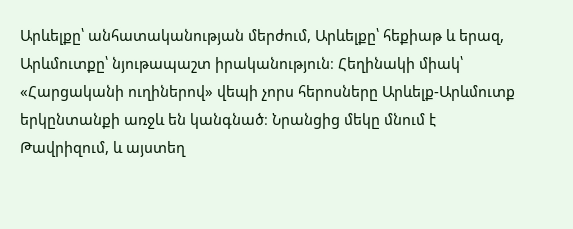Արևելքը՝ անհատականության մերժում, Արևելքը՝ հեքիաթ և երազ, Արևմուտքը՝ նյութապաշտ իրականություն։ Հեղինակի միակ՝ «Հարցականի ուղիներով» վեպի չորս հերոսները Արևելք-Արևմուտք երկընտանքի առջև են կանգնած։ Նրանցից մեկը մնում է Թավրիզում, և այստեղ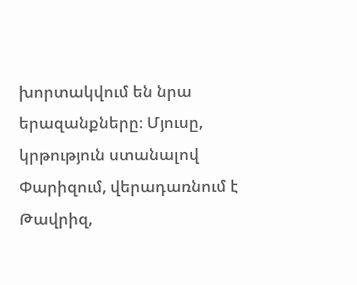խորտակվում են նրա երազանքները։ Մյուսը, կրթություն ստանալով Փարիզում, վերադառնում է Թավրիզ,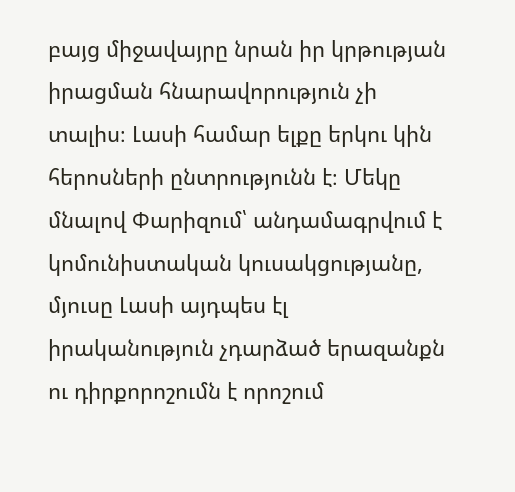բայց միջավայրը նրան իր կրթության իրացման հնարավորություն չի տալիս։ Լասի համար ելքը երկու կին հերոսների ընտրությունն է։ Մեկը մնալով Փարիզում՝ անդամագրվում է կոմունիստական կուսակցությանը, մյուսը Լասի այդպես էլ իրականություն չդարձած երազանքն ու դիրքորոշումն է որոշում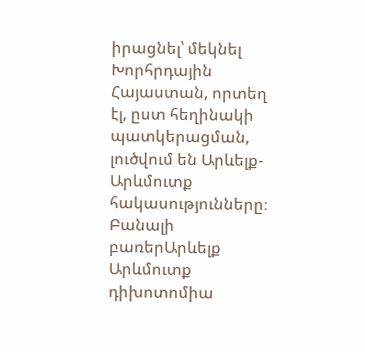իրացնել՝ մեկնել Խորհրդային Հայաստան, որտեղ էլ, ըստ հեղինակի պատկերացման, լուծվում են Արևելք-Արևմուտք հակասությունները։
Բանալի բառերԱրևելք Արևմուտք դիխոտոմիա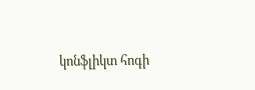կոնֆլիկտ հոգի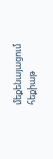մեքենայացում հեքիաթ